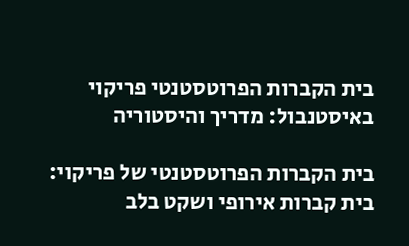בית הקברות הפרוטסטנטי פריקוי באיסטנבול: מדריך והיסטוריה

בית הקברות הפרוטסטנטי של פריקוי: בית קברות אירופי ושקט בלב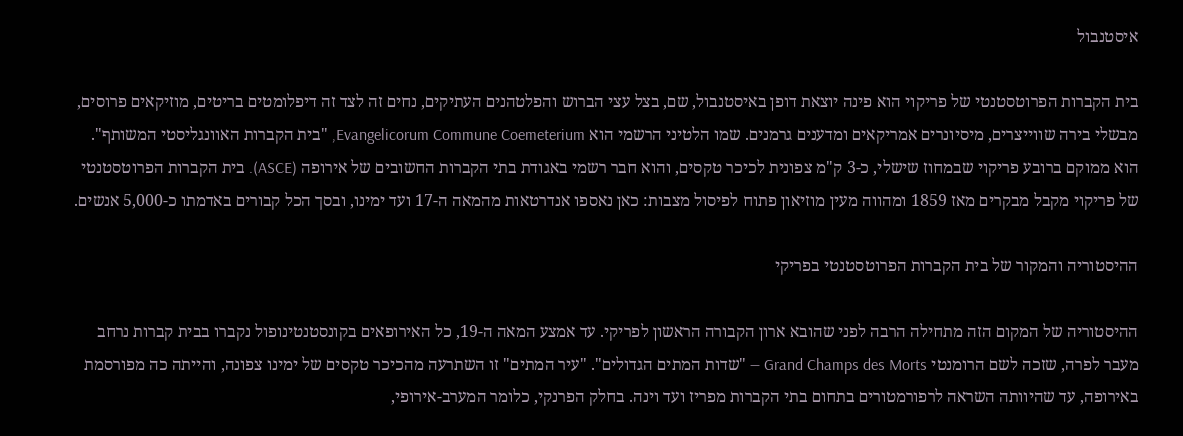איסטנבול

בית הקברות הפרוטסטנטי של פריקוי הוא פינה יוצאת דופן באיסטנבול, שם, בצל עצי הברוש והפלטהנים העתיקים, נחים זה לצד זה דיפלומטים בריטים, מוזיקאים פרוסים, מבשלי בירה שווייצרים, מיסיונרים אמריקאים ומדענים גרמנים. שמו הלטיני הרשמי הוא Evangelicorum Commune Coemeterium, "בית הקברות האוונגליסטי המשותף". הוא ממוקם ברובע פריקוי שבמחוז שישלי, כ-3 ק"מ צפונית לכיכר טקסים, והוא חבר רשמי באגודת בתי הקברות החשובים של אירופה (ASCE). בית הקברות הפרוטסטנטי של פריקוי מקבל מבקרים מאז 1859 ומהווה מעין מוזיאון פתוח לפיסול מצבות: כאן נאספו אנדרטאות מהמאה ה-17 ועד ימינו, ובסך הכל קבורים באדמתו כ-5,000 אנשים.

ההיסטוריה והמקור של בית הקברות הפרוטסטנטי בפריקי

ההיסטוריה של המקום הזה מתחילה הרבה לפני שהובא ארון הקבורה הראשון לפריקי. עד אמצע המאה ה-19, כל האירופאים בקונסטנטינופול נקברו בבית קברות נרחב מעבר לפרה, שזכה לשם הרומנטי Grand Champs des Morts — "שדות המתים הגדולים". "עיר המתים" זו השתרעה מהכיכר טקסים של ימינו צפונה, והייתה כה מפורסמת באירופה, עד שהיוותה השראה לרפורמטורים בתחום בתי הקברות מפריז ועד וינה. בחלק הפרנקי, כלומר המערב-אירופי,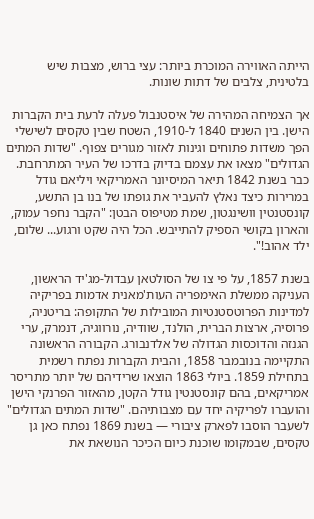הייתה האווירה המוכרת ביותר: עצי ברוש, מצבות שיש בלטינית, צלבים של דתות שונות.

אך הצמיחה המהירה של איסטנבול פעלה לרעת בית הקברות הישן. בין השנים 1840 ל-1910, השטח שבין טקסים לשישלי הפך משדות פתוחים וגינות לאזור מגורים צפוף. "שדות המתים הגדולים" מצאו את עצמם בדיוק בדרכו של העיר המתרחבת. כבר בשנת 1842 תיאר המיסיונר האמריקאי ויליאם גודל במרירות כיצד נאלץ להעביר את גופתו של בנו בן התשע, קונסטנטין וושינגטון, שמת מטיפוס הבטן: "הקבר נחפר עמוק, והארון בקושי הספיק להתייבש. הכל היה שקט ורגוע... שלום, ילד אהוב!".

בשנת 1857, על פי צו של הסולטאן עבדול-מג'יד הראשון, העניקה ממשלת האימפריה העות'מאנית אדמות בפריקיה למדינות הפרוטסטנטיות המובילות של התקופה: בריטניה, פרוסיה, ארצות הברית, הולנד, שוודיה, נורווגיה, דנמרק, ערי הגנזה והדוכסות הגדולה של אלדנבורג. הקבורה הראשונה התקיימה בנובמבר 1858, והבית הקברות נפתח רשמית בתחילת 1859. ביולי 1863 הוצאו שרידיהם של יותר מתריסר אמריקאים, בהם קונסטנטין גודל הקטן, מהאזור הפרנקי הישן והועברו לפריקיה יחד עם מצבותיהם. "שדות המתים הגדולים" לשעבר הוסבו לפארק ציבורי — בשנת 1869 נפתח כאן גן טקסים, שבמקומו שוכנת כיום הכיכר הנושאת את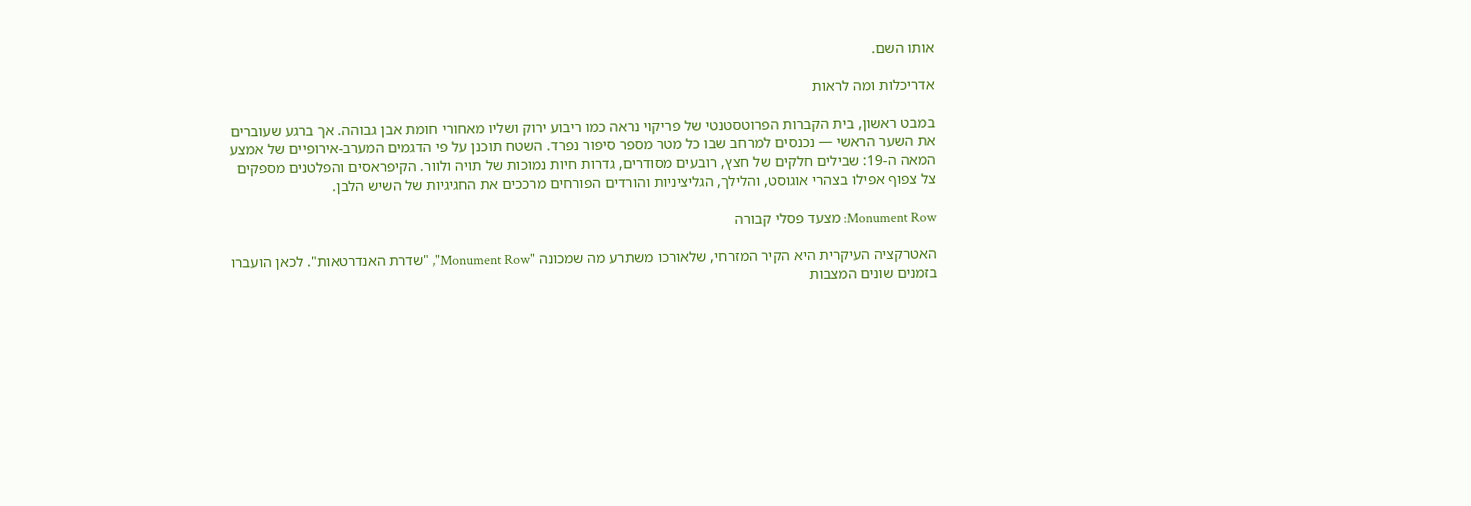אותו השם.

אדריכלות ומה לראות

במבט ראשון, בית הקברות הפרוטסטנטי של פריקוי נראה כמו ריבוע ירוק ושליו מאחורי חומת אבן גבוהה. אך ברגע שעוברים את השער הראשי — נכנסים למרחב שבו כל מטר מספר סיפור נפרד. השטח תוכנן על פי הדגמים המערב-אירופיים של אמצע המאה ה-19: שבילים חלקים של חצץ, רובעים מסודרים, גדרות חיות נמוכות של תויה ולוור. הקיפראסים והפלטנים מספקים צל צפוף אפילו בצהרי אוגוסט, והלילך, הגליציניות והורדים הפורחים מרככים את החגיגיות של השיש הלבן.

Monument Row: מצעד פסלי קבורה

האטרקציה העיקרית היא הקיר המזרחי, שלאורכו משתרע מה שמכונה "Monument Row", "שדרת האנדרטאות". לכאן הועברו בזמנים שונים המצבות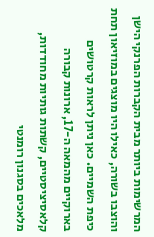המרשימות ביותר מבית הקברות הפרנקי הישן והוצבו בשורה, כאילו היו מוצגים במוזיאון תחת כיפת השמיים. כאן ניתן לראות קרטושים בארוקיים מהמאה ה-17, ארונות קבורה קלאסיציסטיים, קשתות גותיות מחודדות, מלאכים בסגנון רומנטי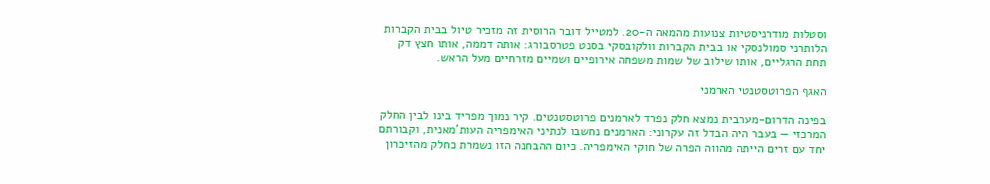וסטלות מודרניסטיות צנועות מהמאה ה-20. למטייל דובר הרוסית זה מזכיר טיול בבית הקברות הלותרני סמולנסקי או בבית הקברות וולקובסקי בסנט פטרסבורג: אותה דממה, אותו חצץ דק תחת הרגליים, אותו שילוב של שמות משפחה אירופיים ושמיים מזרחיים מעל הראש.

האגף הפרוטסטנטי הארמני

בפינה הדרום-מערבית נמצא חלק נפרד לארמנים פרוטסטנטים. קיר נמוך מפריד בינו לבין החלק המרכזי — בעבר היה הבדל זה עקרוני: הארמנים נחשבו לנתיני האימפריה העות'מאנית, וקבורתם יחד עם זרים הייתה מהווה הפרה של חוקי האימפריה. כיום ההבחנה הזו נשמרת כחלק מהזיכרון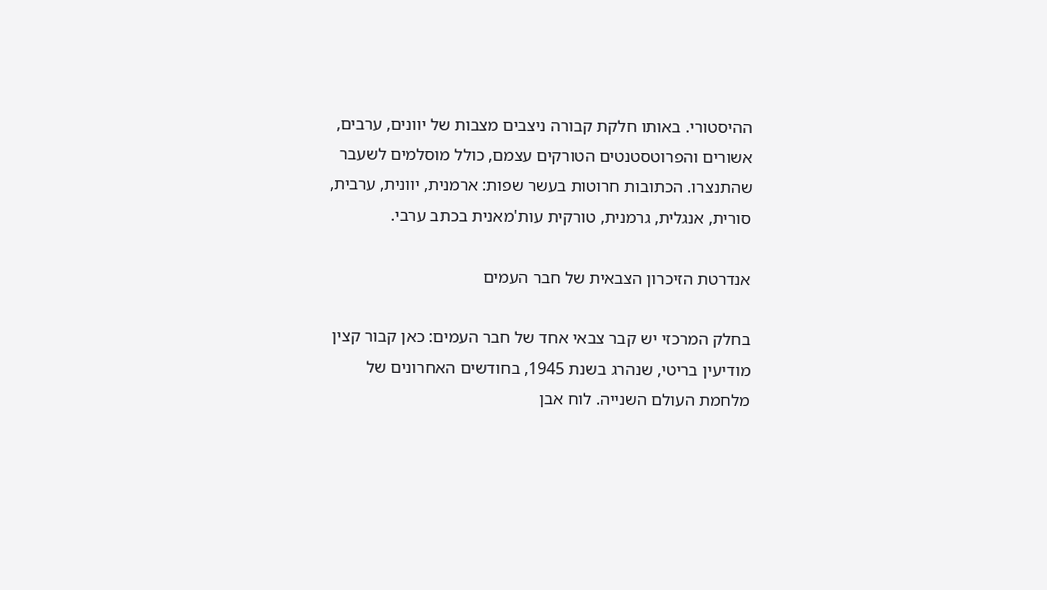ההיסטורי. באותו חלקת קבורה ניצבים מצבות של יוונים, ערבים, אשורים והפרוטסטנטים הטורקים עצמם, כולל מוסלמים לשעבר שהתנצרו. הכתובות חרוטות בעשר שפות: ארמנית, יוונית, ערבית, סורית, אנגלית, גרמנית, טורקית עות'מאנית בכתב ערבי.

אנדרטת הזיכרון הצבאית של חבר העמים

בחלק המרכזי יש קבר צבאי אחד של חבר העמים: כאן קבור קצין מודיעין בריטי, שנהרג בשנת 1945, בחודשים האחרונים של מלחמת העולם השנייה. לוח אבן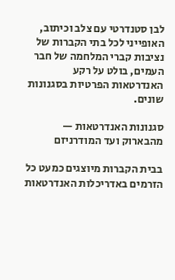לבן סטנדרטי עם צלב וכיתוב, האופייני לכל בתי הקברות של נציבות קברי המלחמה של חבר העמים, בולט על רקע האנדרטאות הפרטיות בסגנונות שונים.

סגנונות האנדרטאות — מהבארוק ועד המודרניזם

בבית הקברות מיוצגים כמעט כל הזרמים באדריכלות האנדרטאות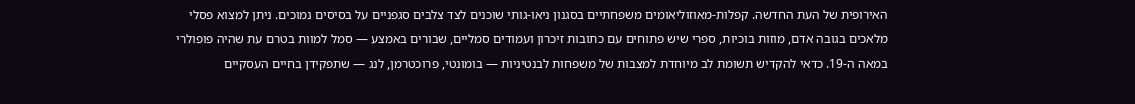האירופית של העת החדשה. קפלות-מאוזוליאומים משפחתיים בסגנון ניאו-גותי שוכנים לצד צלבים סגפניים על בסיסים נמוכים. ניתן למצוא פסלי מלאכים בגובה אדם, מוזות בוכיות, ספרי שיש פתוחים עם כתובות זיכרון ועמודים סמליים, שבורים באמצע — סמל למוות בטרם עת שהיה פופולרי במאה ה-19. כדאי להקדיש תשומת לב מיוחדת למצבות של משפחות לבנטיניות — בומונטי, פרוכטרמן, לנג — שתפקידן בחיים העסקיים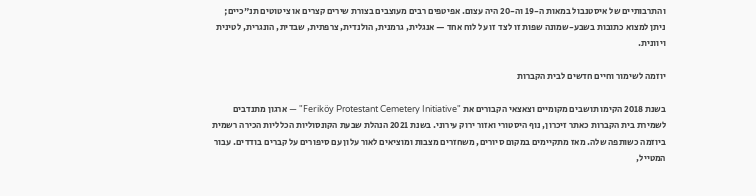והתרבותיים של איסטנבול במאות ה-19 וה-20 היה עצום. אפיטפים רבים מעוצבים בצורת שירים קצרים או ציטוטים תנ"כיים; ניתן למצוא כתובות בשבע-שמונה שפות זו לצד זו על לוח אחד — אנגלית, גרמנית, הולנדית, צרפתית, שבדית, הונגרית, לטינית ויוונית.

יוזמה לשימור וחיים חדשים לבית הקברות

בשנת 2018 הקימו תושבים מקומיים וצאצאי הקבורים את "Feriköy Protestant Cemetery Initiative" — ארגון מתנדבים לשמירת בית הקברות כאתר זיכרון, נוף היסטורי ואזור ירוק עירוני. בשנת 2021 הנהלת שבעת הקונסוליות הכלליות הכירה רשמית ביוזמה כשותפה שלה. מאז מתקיימים במקום סיורים, משחזרים מצבות ומוציאים לאור עלון עם סיפורים על קברים בודדים. עבור המטייל,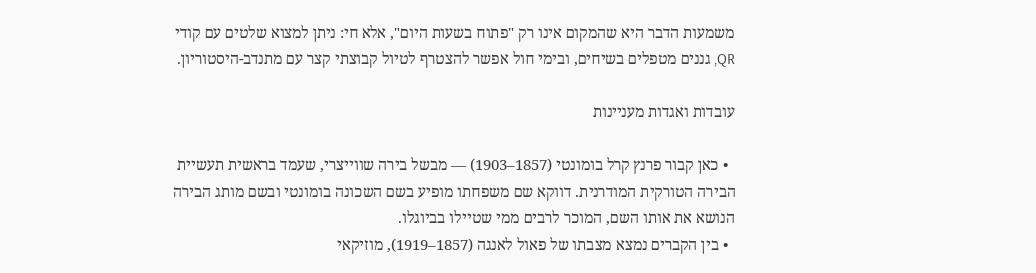משמעות הדבר היא שהמקום אינו רק "פתוח בשעות היום", אלא חי: ניתן למצוא שלטים עם קודי QR, גננים מטפלים בשיחים, ובימי חול אפשר להצטרף לטיול קבוצתי קצר עם מתנדב-היסטוריון.

עובדות ואגדות מעניינות

  • כאן קבור פרנץ קרל בומונטי (1857–1903) — מבשל בירה שווייצרי, שעמד בראשית תעשיית הבירה הטורקית המודרנית. דווקא שם משפחתו מופיע בשם השכונה בומונטי ובשם מותג הבירה הנושא את אותו השם, המוכר לרבים ממי שטיילו בביוגלו.
  • בין הקברים נמצא מצבתו של פאול לאנגה (1857–1919), מוזיקאי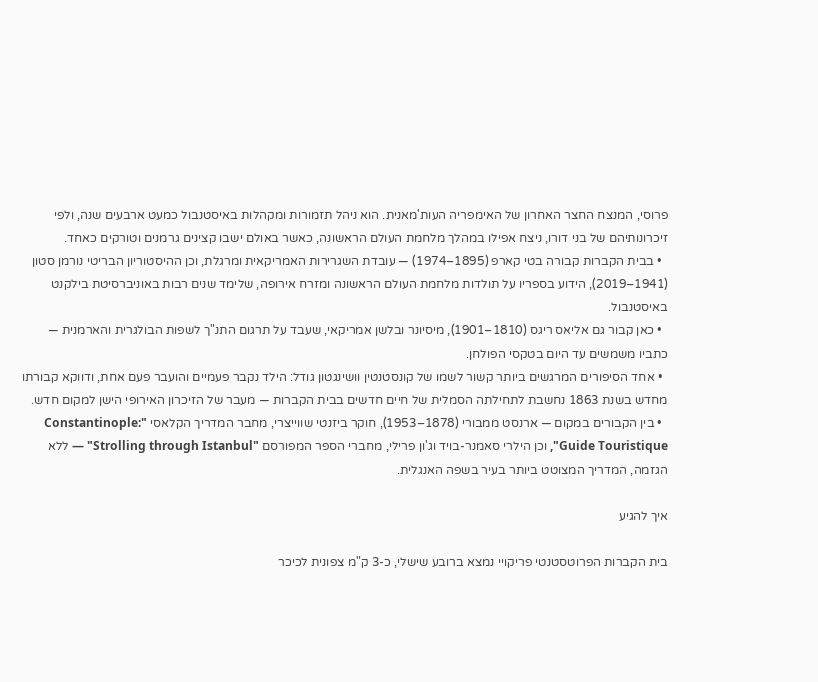פרוסי, המנצח החצר האחרון של האימפריה העות'מאנית. הוא ניהל תזמורות ומקהלות באיסטנבול כמעט ארבעים שנה, ולפי זיכרונותיהם של בני דורו, ניצח אפילו במהלך מלחמת העולם הראשונה, כאשר באולם ישבו קצינים גרמנים וטורקים כאחד.
  • בבית הקברות קבורה בטי קארפ (1895–1974) — עובדת השגרירות האמריקאית ומרגלת, וכן ההיסטוריון הבריטי נורמן סטון (1941–2019), הידוע בספריו על תולדות מלחמת העולם הראשונה ומזרח אירופה, שלימד שנים רבות באוניברסיטת בילקנט באיסטנבול.
  • כאן קבור גם אליאס ריגס (1810–1901), מיסיונר ובלשן אמריקאי, שעבד על תרגום התנ"ך לשפות הבולגרית והארמנית — כתביו משמשים עד היום בטקסי הפולחן.
  • אחד הסיפורים המרגשים ביותר קשור לשמו של קונסטנטין וושינגטון גודל: הילד נקבר פעמיים והועבר פעם אחת, ודווקא קבורתו מחדש בשנת 1863 נחשבת לתחילתה הסמלית של חיים חדשים בבית הקברות — מעבר של הזיכרון האירופי הישן למקום חדש.
  • בין הקבורים במקום — ארנסט ממבורי (1878–1953), חוקר ביזנטי שווייצרי, מחבר המדריך הקלאסי "Constantinople: Guide Touristique", וכן הילרי סאמנר-בויד וג'ון פרילי, מחברי הספר המפורסם "Strolling through Istanbul" — ללא הגזמה, המדריך המצוטט ביותר בעיר בשפה האנגלית.

איך להגיע

בית הקברות הפרוטסטנטי פריקויי נמצא ברובע שישלי, כ-3 ק"מ צפונית לכיכר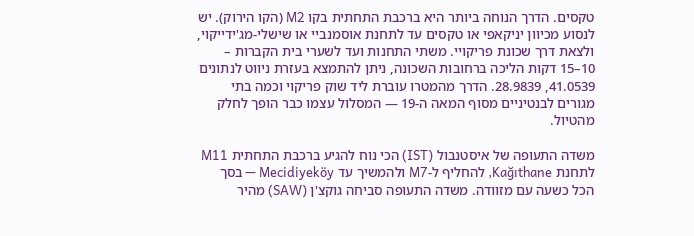טקסים. הדרך הנוחה ביותר היא ברכבת התחתית בקו M2 (הקו הירוק). יש לנסוע מכיוון יניקאפי או טקסים עד לתחנת אוסמנביי או שישלי-מג'ידייקוי, ולצאת דרך שכונת פריקויי. משתי התחנות ועד לשערי בית הקברות – 10–15 דקות הליכה ברחובות השכונה, ניתן להתמצא בעזרת ניווט לנתונים 41.0539, 28.9839. הדרך מהמטרו עוברת ליד שוק פריקוי וכמה בתי מגורים לבנטיניים מסוף המאה ה-19 — המסלול עצמו כבר הופך לחלק מהטיול.

משדה התעופה של איסטנבול (IST) הכי נוח להגיע ברכבת התחתית M11 לתחנת Kağıthane, להחליף ל-M7 ולהמשיך עד Mecidiyeköy — בסך הכל כשעה עם מזוודה. משדה התעופה סביחה גוקצ'ן (SAW) מהיר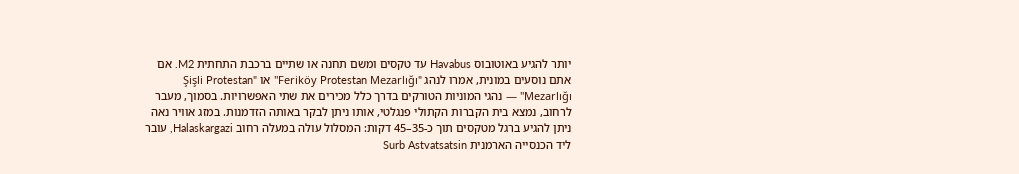יותר להגיע באוטובוס Havabus עד טקסים ומשם תחנה או שתיים ברכבת התחתית M2. אם אתם נוסעים במונית, אמרו לנהג "Feriköy Protestan Mezarlığı" או "Şişli Protestan Mezarlığı" — נהגי המוניות הטורקים בדרך כלל מכירים את שתי האפשרויות. בסמוך, מעבר לרחוב, נמצא בית הקברות הקתולי פנגלטי, אותו ניתן לבקר באותה הזדמנות. במזג אוויר נאה ניתן להגיע ברגל מטקסים תוך כ-35–45 דקות: המסלול עולה במעלה רחוב Halaskargazi, עובר ליד הכנסייה הארמנית Surb Astvatsatsin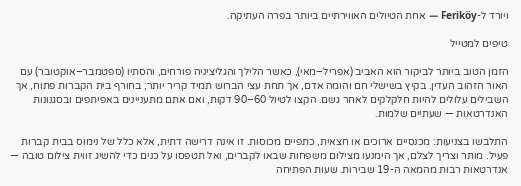ויורד ל-Feriköy — אחת הטיולים האווירתיים ביותר בפרה העתיקה.

טיפים למטייל

הזמן הטוב ביותר לביקור הוא האביב (אפריל–מאי), כאשר הלילך והגליציניה פורחים, והסתיו (ספטמבר–אוקטובר) עם האור הזהוב העדין. בקיץ בשישלי חם והומה אדם, אך תחת עצי הברוש תמיד קריר יותר; בחורף בית הקברות פתוח, אך השבילים עלולים להיות חלקלקים לאחר גשם. הקצו לטיול 60–90 דקות, ואם אתם מתעניינים באפיתפים ובסגנונות האנדרטאות — שעתיים שלמות.

התלבשו בצניעות: מכנסיים ארוכים או חצאית, כתפיים מכוסות. זו אינה דרישה דתית, אלא כלל של נימוס בבית קברות פעיל. מותר וצריך לצלם, אך הימנעו מצילום משפחות שבאו לקברים, ואל תטפסו על כנים כדי להשיג זווית צילום טובה — אנדרטאות רבות מהמאה ה-19 שבירות. שעות הפתיחה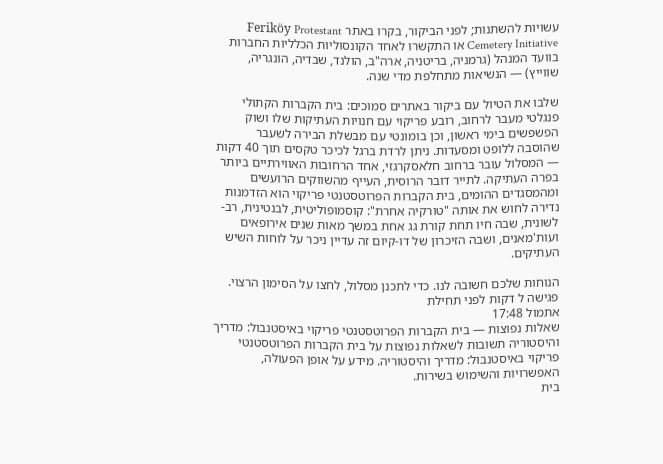עשויות להשתנות; לפני הביקור, בקרו באתר Feriköy Protestant Cemetery Initiative או התקשרו לאחד הקונסוליות הכלליות החברות בוועד המנהל (גרמניה, בריטניה, ארה"ב, הולנד, שבדיה, הונגריה, שווייץ) — הנשיאות מתחלפת מדי שנה.

שלבו את הטיול עם ביקור באתרים סמוכים: בית הקברות הקתולי פנגלטי מעבר לרחוב, רובע פריקוי עם חנויות העתיקות שלו ושוק הפשפשים בימי ראשון, וכן בומונטי עם מבשלת הבירה לשעבר שהוסבה ללופט ומסעדות. ניתן לרדת ברגל לכיכר טקסים תוך 40 דקות — המסלול עובר ברחוב חלאסקרגזי, אחד הרחובות האווירתיים ביותר בפרה העתיקה. לתייר דובר הרוסית, העייף מהשווקים הרועשים ומהמסגדים ההומים, בית הקברות הפרוטסטנטי פריקוי הוא הזדמנות נדירה לחוש את אותה "טורקיה אחרת": קוסמופוליטית, לבנטינית, רב-לשונית, שבה חיו תחת קורת גג אחת במשך מאות שנים אירופאים ועות'מאנים, ושבה הזיכרון של דו-קיום זה עדיין ניכר על לוחות השיש העתיקים.

הנוחות שלכם חשובה לנו. כדי לתכנן מסלול, לחצו על הסימון הרצוי.
פגישה ל דקות לפני תחילת
אתמול 17:48
שאלות נפוצות — בית הקברות הפרוטסטנטי פריקוי באיסטנבול: מדריך והיסטוריה תשובות לשאלות נפוצות על בית הקברות הפרוטסטנטי פריקוי באיסטנבול: מדריך והיסטוריה. מידע על אופן הפעולה, האפשרויות והשימוש בשירות.
בית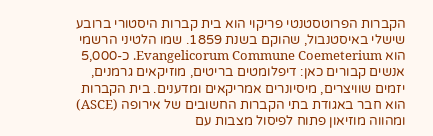הקברות הפרוטסטנטי פריקוי הוא בית קברות היסטורי ברובע שישלי באיסטנבול, שהוקם בשנת 1859. שמו הלטיני הרשמי הוא Evangelicorum Commune Coemeterium. כ-5,000 אנשים קבורים כאן: דיפלומטים בריטים, מוזיקאים גרמנים, יזמים שוויצרים, מיסיונרים אמריקאים ומדענים. בית הקברות הוא חבר באגודת בתי הקברות החשובים של אירופה (ASCE) ומהווה מוזיאון פתוח לפיסול מצבות עם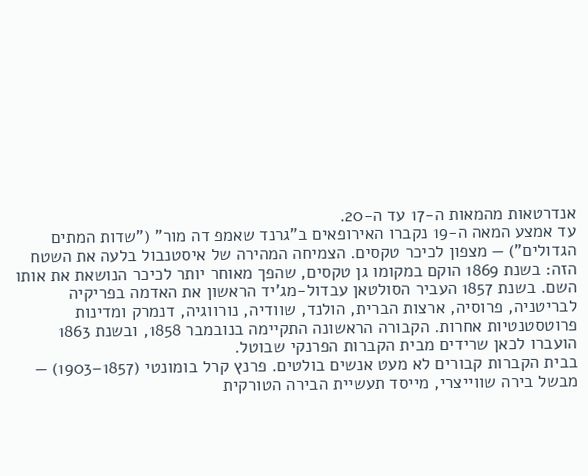אנדרטאות מהמאות ה-17 עד ה-20.
עד אמצע המאה ה-19 נקברו האירופאים ב"גרנד שאמפ דה מור" ("שדות המתים הגדולים") — מצפון לכיכר טקסים. הצמיחה המהירה של איסטנבול בלעה את השטח הזה: בשנת 1869 הוקם במקומו גן טקסים, שהפך מאוחר יותר לכיכר הנושאת את אותו השם. בשנת 1857 העביר הסולטאן עבדול-מג'יד הראשון את האדמה בפריקיה לבריטניה, פרוסיה, ארצות הברית, הולנד, שוודיה, נורווגיה, דנמרק ומדינות פרוטסטנטיות אחרות. הקבורה הראשונה התקיימה בנובמבר 1858, ובשנת 1863 הועברו לכאן שרידים מבית הקברות הפרנקי שבוטל.
בבית הקברות קבורים לא מעט אנשים בולטים. פרנץ קרל בומונטי (1857–1903) — מבשל בירה שווייצרי, מייסד תעשיית הבירה הטורקית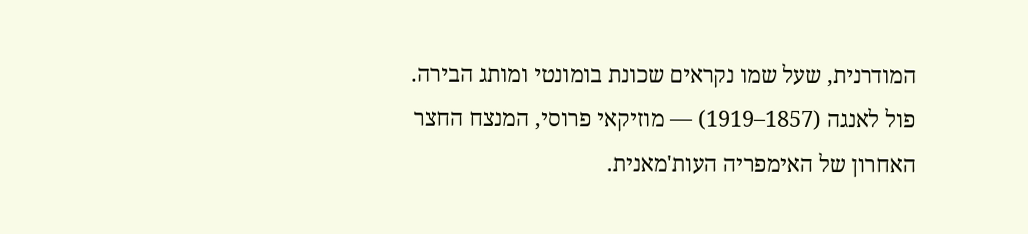המודרנית, שעל שמו נקראים שכונת בומונטי ומותג הבירה. פול לאנגה (1857–1919) — מוזיקאי פרוסי, המנצח החצר האחרון של האימפריה העות'מאנית.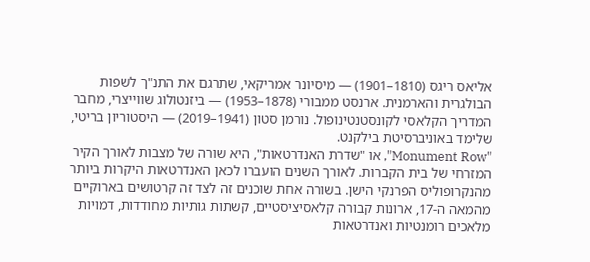אליאס ריגס (1810–1901) — מיסיונר אמריקאי, שתרגם את התנ"ך לשפות הבולגרית והארמנית. ארנסט ממבורי (1878–1953) — ביזנטולוג שווייצרי, מחבר המדריך הקלאסי לקונסטנטינופול. נורמן סטון (1941–2019) — היסטוריון בריטי, שלימד באוניברסיטת בילקנט.
"Monument Row", או "שדרת האנדרטאות", היא שורה של מצבות לאורך הקיר המזרחי של בית הקברות. לאורך השנים הועברו לכאן האנדרטאות היקרות ביותר מהנקרופוליס הפרנקי הישן. בשורה אחת שוכנים זה לצד זה קרטושים בארוקיים מהמאה ה-17, ארונות קבורה קלאסיציסטיים, קשתות גותיות מחודדות, דמויות מלאכים רומנטיות ואנדרטאות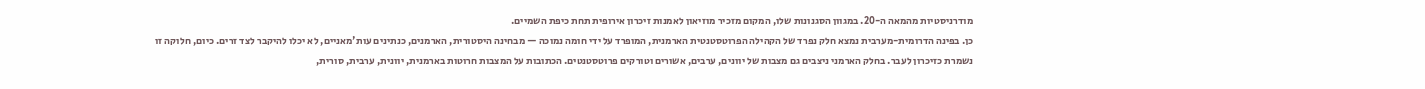מודרניסטיות מהמאה ה-20. במגוון הסגנונות שלו, המקום מזכיר מוזיאון לאמנות זיכרון אירופית תחת כיפת השמיים.
כן. בפינה הדרומית-מערבית נמצא חלק נפרד של הקהילה הפרוטסטנטית הארמנית, המופרד על ידי חומה נמוכה — מבחינה היסטורית, הארמנים, כנתינים עות'מאניים, לא יכלו להיקבר לצד זרים. כיום, חלוקה זו נשמרת כזיכרון לעבר. בחלק הארמני ניצבים גם מצבות של יוונים, ערבים, אשורים וטורקים פרוטסטנטים. הכתובות על המצבות חרוטות בארמנית, יוונית, ערבית, סורית,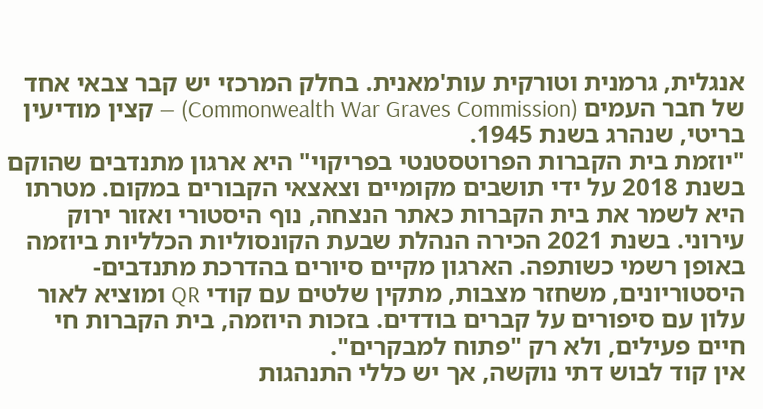אנגלית, גרמנית וטורקית עות'מאנית. בחלק המרכזי יש קבר צבאי אחד של חבר העמים (Commonwealth War Graves Commission) — קצין מודיעין בריטי, שנהרג בשנת 1945.
"יוזמת בית הקברות הפרוטסטנטי בפריקוי" היא ארגון מתנדבים שהוקם בשנת 2018 על ידי תושבים מקומיים וצאצאי הקבורים במקום. מטרתו היא לשמר את בית הקברות כאתר הנצחה, נוף היסטורי ואזור ירוק עירוני. בשנת 2021 הכירה הנהלת שבעת הקונסוליות הכלליות ביוזמה באופן רשמי כשותפה. הארגון מקיים סיורים בהדרכת מתנדבים-היסטוריונים, משחזר מצבות, מתקין שלטים עם קודי QR ומוציא לאור עלון עם סיפורים על קברים בודדים. בזכות היוזמה, בית הקברות חי חיים פעילים, ולא רק "פתוח למבקרים".
אין קוד לבוש דתי נוקשה, אך יש כללי התנהגות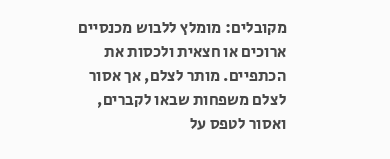מקובלים: מומלץ ללבוש מכנסיים ארוכים או חצאית ולכסות את הכתפיים. מותר לצלם, אך אסור לצלם משפחות שבאו לקברים, ואסור לטפס על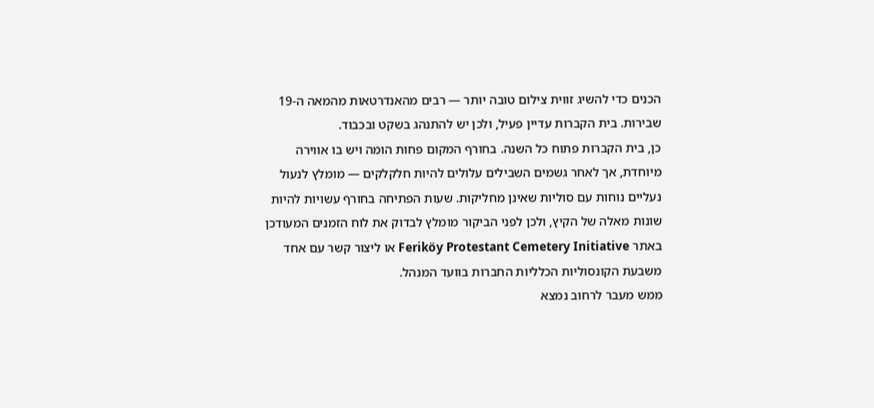הכנים כדי להשיג זווית צילום טובה יותר — רבים מהאנדרטאות מהמאה ה-19 שבירות. בית הקברות עדיין פעיל, ולכן יש להתנהג בשקט ובכבוד.
כן, בית הקברות פתוח כל השנה. בחורף המקום פחות הומה ויש בו אווירה מיוחדת, אך לאחר גשמים השבילים עלולים להיות חלקלקים — מומלץ לנעול נעליים נוחות עם סוליות שאינן מחליקות. שעות הפתיחה בחורף עשויות להיות שונות מאלה של הקיץ, ולכן לפני הביקור מומלץ לבדוק את לוח הזמנים המעודכן באתר Feriköy Protestant Cemetery Initiative או ליצור קשר עם אחד משבעת הקונסוליות הכלליות החברות בוועד המנהל.
ממש מעבר לרחוב נמצא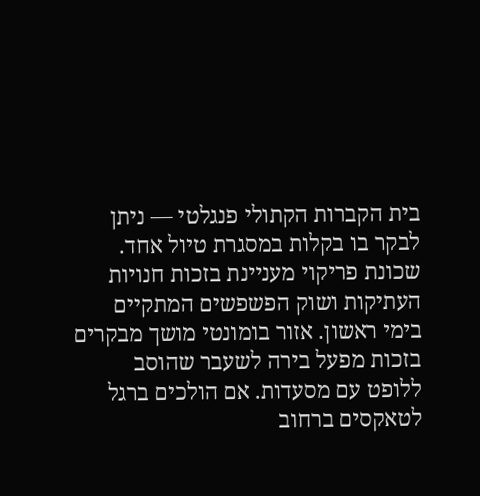בית הקברות הקתולי פנגלטי — ניתן לבקר בו בקלות במסגרת טיול אחד. שכונת פריקוי מעניינת בזכות חנויות העתיקות ושוק הפשפשים המתקיים בימי ראשון. אזור בומונטי מושך מבקרים בזכות מפעל בירה לשעבר שהוסב ללופט עם מסעדות. אם הולכים ברגל לטאקסים ברחוב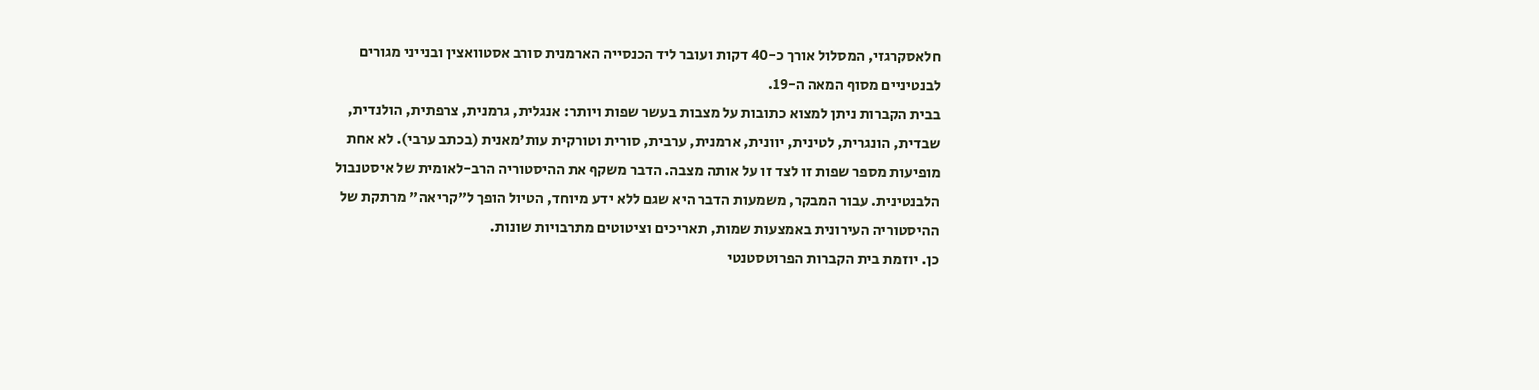חלאסקרגזי, המסלול אורך כ-40 דקות ועובר ליד הכנסייה הארמנית סורב אסטוואצין ובנייני מגורים לבנטיניים מסוף המאה ה-19.
בבית הקברות ניתן למצוא כתובות על מצבות בעשר שפות ויותר: אנגלית, גרמנית, צרפתית, הולנדית, שבדית, הונגרית, לטינית, יוונית, ארמנית, ערבית, סורית וטורקית עות'מאנית (בכתב ערבי). לא אחת מופיעות מספר שפות זו לצד זו על אותה מצבה. הדבר משקף את ההיסטוריה הרב-לאומית של איסטנבול הלבנטינית. עבור המבקר, משמעות הדבר היא שגם ללא ידע מיוחד, הטיול הופך ל"קריאה" מרתקת של ההיסטוריה העירונית באמצעות שמות, תאריכים וציטוטים מתרבויות שונות.
כן. יוזמת בית הקברות הפרוטסטנטי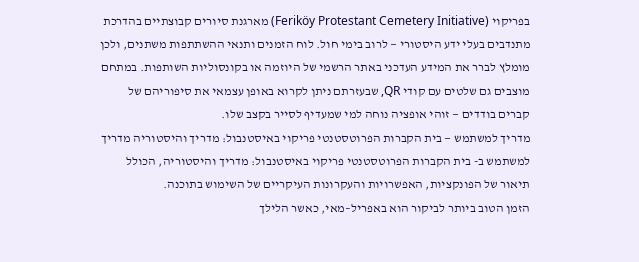בפריקוי (Feriköy Protestant Cemetery Initiative) מארגנת סיורים קבוצתיים בהדרכת מתנדבים בעלי ידע היסטורי — לרוב בימי חול. לוח הזמנים ותנאי ההשתתפות משתנים, ולכן מומלץ לברר את המידע העדכני באתר הרשמי של היוזמה או בקונסוליות השותפות. במתחם מוצבים גם שלטים עם קודי QR, שבעזרתם ניתן לקרוא באופן עצמאי את סיפוריהם של קברים בודדים — זוהי אופציה נוחה למי שמעדיף לסייר בקצב שלו.
מדריך למשתמש — בית הקברות הפרוטסטנטי פריקוי באיסטנבול: מדריך והיסטוריה מדריך למשתמש ב- בית הקברות הפרוטסטנטי פריקוי באיסטנבול: מדריך והיסטוריה, הכולל תיאור של הפונקציות, האפשרויות והעקרונות העיקריים של השימוש בתוכנה.
הזמן הטוב ביותר לביקור הוא באפריל–מאי, כאשר הלילך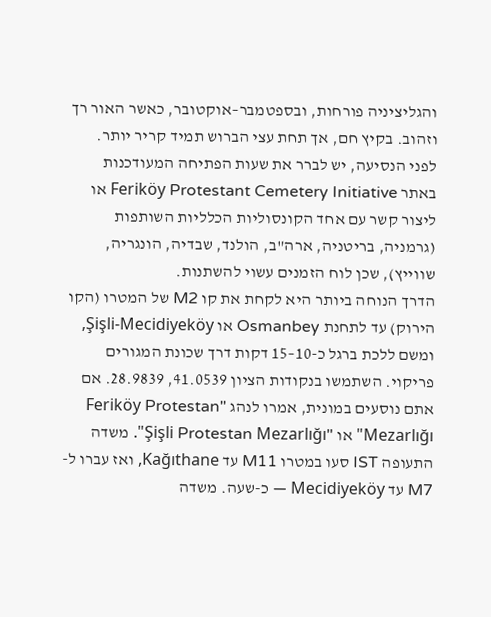והגליציניה פורחות, ובספטמבר–אוקטובר, כאשר האור רך וזהוב. בקיץ חם, אך תחת עצי הברוש תמיד קריר יותר. לפני הנסיעה, יש לברר את שעות הפתיחה המעודכנות באתר Feriköy Protestant Cemetery Initiative או ליצור קשר עם אחד הקונסוליות הכלליות השותפות (גרמניה, בריטניה, ארה"ב, הולנד, שבדיה, הונגריה, שווייץ), שכן לוח הזמנים עשוי להשתנות.
הדרך הנוחה ביותר היא לקחת את קו M2 של המטרו (הקו הירוק) עד לתחנת Osmanbey או Şişli-Mecidiyeköy, ומשם ללכת ברגל כ-10–15 דקות דרך שכונת המגורים פריקוי. השתמשו בנקודות הציון 41.0539, 28.9839. אם אתם נוסעים במונית, אמרו לנהג "Feriköy Protestan Mezarlığı" או "Şişli Protestan Mezarlığı". משדה התעופה IST סעו במטרו M11 עד Kağıthane, ואז עברו ל-M7 עד Mecidiyeköy — כ-שעה. משדה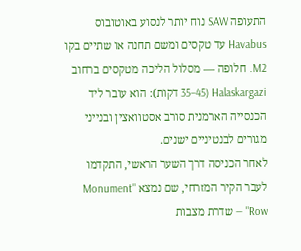התעופה SAW נוח יותר לנסוע באוטובוס Havabus עד טקסים ומשם תחנה או שתיים בקו M2. חלופה — מסלול הליכה מטקסים ברחוב Halaskargazi (35–45 דקות): הוא עובר ליד הכנסייה הארמנית סורב אסטוואצין ובנייני מגורים לבנטיניים ישנים.
לאחר הכניסה דרך השער הראשי, התקדמו לעבר הקיר המזרחי, שם נמצא "Monument Row" — שדרת מצבות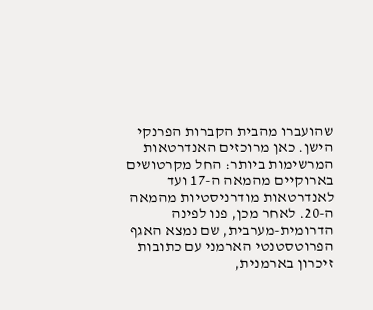שהועברו מהבית הקברות הפרנקי הישן. כאן מרוכזים האנדרטאות המרשימות ביותר: החל מקרטושים בארוקיים מהמאה ה-17 ועד לאנדרטאות מודרניסטיות מהמאה ה-20. לאחר מכן, פנו לפינה הדרומית-מערבית, שם נמצא האגף הפרוטסטנטי הארמני עם כתובות זיכרון בארמנית,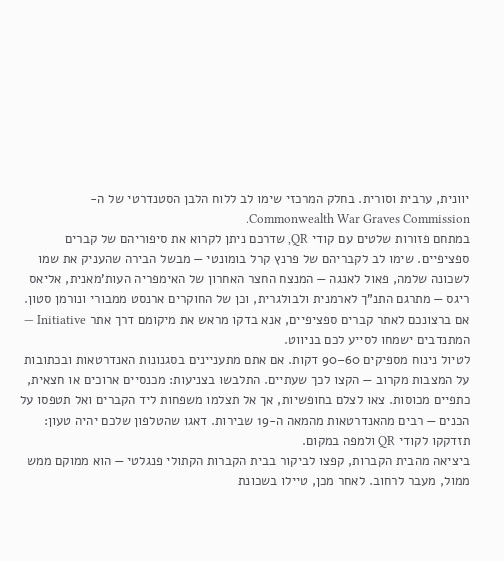יוונית, ערבית וסורית. בחלק המרכזי שימו לב ללוח הלבן הסטנדרטי של ה-Commonwealth War Graves Commission.
במתחם פזורות שלטים עם קודי QR, שדרכם ניתן לקרוא את סיפוריהם של קברים ספציפיים. שימו לב לקבריהם של פרנץ קרל בומונטי — מבשל הבירה שהעניק את שמו לשכונה שלמה, פאול לאנגה — המנצח החצר האחרון של האימפריה העות'מאנית, אליאס ריגס — מתרגם התנ"ך לארמנית ולבולגרית, וכן של החוקרים ארנסט ממבורי ונורמן סטון. אם ברצונכם לאתר קברים ספציפיים, אנא בדקו מראש את מיקומם דרך אתר Initiative — המתנדבים ישמחו לסייע לכם בניווט.
לטיול נינוח מספיקים 60–90 דקות. אם אתם מתעניינים בסגנונות האנדרטאות ובכתובות על המצבות מקרוב — הקצו לכך שעתיים. התלבשו בצניעות: מכנסיים ארוכים או חצאית, כתפיים מכוסות. צאו לצלם בחופשיות, אך אל תצלמו משפחות ליד הקברים ואל תטפסו על הכנים — רבים מהאנדרטאות מהמאה ה-19 שבירות. דאגו שהטלפון שלכם יהיה טעון: תזדקקו לקודי QR ולמפה במקום.
ביציאה מהבית הקברות, קפצו לביקור בבית הקברות הקתולי פנגלטי — הוא ממוקם ממש ממול, מעבר לרחוב. לאחר מכן, טיילו בשכונת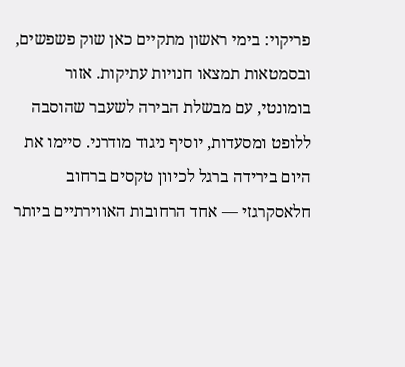פריקוי: בימי ראשון מתקיים כאן שוק פשפשים, ובסמטאות תמצאו חנויות עתיקות. אזור בומונטי, עם מבשלת הבירה לשעבר שהוסבה ללופט ומסעדות, יוסיף ניגוד מודרני. סיימו את היום בירידה ברגל לכיוון טקסים ברחוב חלאסקרגזי — אחד הרחובות האווירתיים ביותר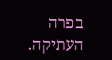בפרה העתיקה.